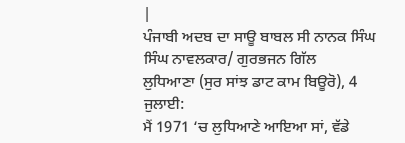|
ਪੰਜਾਬੀ ਅਦਬ ਦਾ ਸਾਊ ਬਾਬਲ ਸੀ ਨਾਨਕ ਸਿੰਘ ਸਿੰਘ ਨਾਵਲਕਾਰ/ ਗੁਰਭਜਨ ਗਿੱਲ
ਲੁਧਿਆਣਾ (ਸੁਰ ਸਾਂਝ ਡਾਟ ਕਾਮ ਬਿਊਰੋ), 4 ਜੁਲਾਈ:
ਮੈਂ 1971 ‘ਚ ਲੁਧਿਆਣੇ ਆਇਆ ਸਾਂ, ਵੱਡੇ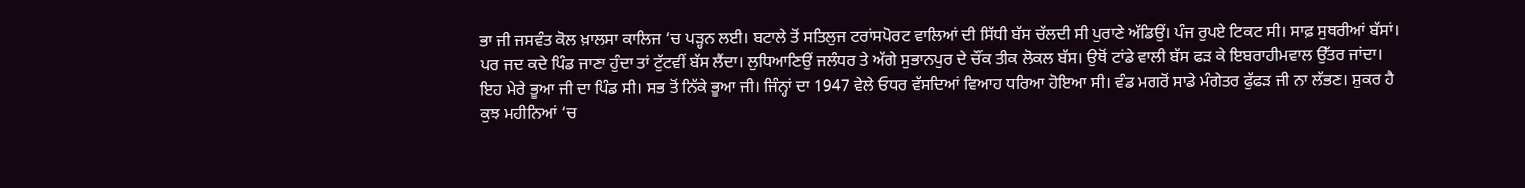ਭਾ ਜੀ ਜਸਵੰਤ ਕੋਲ ਖ਼ਾਲਸਾ ਕਾਲਿਜ ‘ਚ ਪੜ੍ਹਨ ਲਈ। ਬਟਾਲੇ ਤੋਂ ਸਤਿਲੁਜ ਟਰਾਂਸਪੋਰਟ ਵਾਲਿਆਂ ਦੀ ਸਿੱਧੀ ਬੱਸ ਚੱਲਦੀ ਸੀ ਪੁਰਾਣੇ ਅੱਡਿਉਂ। ਪੰਜ ਰੁਪਏ ਟਿਕਟ ਸੀ। ਸਾਫ਼ ਸੁਥਰੀਆਂ ਬੱਸਾਂ।
ਪਰ ਜਦ ਕਦੇ ਪਿੰਡ ਜਾਣਾ ਹੁੰਦਾ ਤਾਂ ਟੁੱਟਵੀਂ ਬੱਸ ਲੈਂਦਾ। ਲੁਧਿਆਣਿਉਂ ਜਲੰਧਰ ਤੇ ਅੱਗੇ ਸੁਭਾਨਪੁਰ ਦੇ ਚੌਂਕ ਤੀਕ ਲੋਕਲ ਬੱਸ। ਉਥੋਂ ਟਾਂਡੇ ਵਾਲੀ ਬੱਸ ਫੜ ਕੇ ਇਬਰਾਹੀਮਵਾਲ ਉੱਤਰ ਜਾਂਦਾ। ਇਹ ਮੇਰੇ ਭੂਆ ਜੀ ਦਾ ਪਿੰਡ ਸੀ। ਸਭ ਤੋਂ ਨਿੱਕੇ ਭੂਆ ਜੀ। ਜਿੰਨ੍ਹਾਂ ਦਾ 1947 ਵੇਲੇ ਓਧਰ ਵੱਸਦਿਆਂ ਵਿਆਹ ਧਰਿਆ ਹੋਇਆ ਸੀ। ਵੰਡ ਮਗਰੋਂ ਸਾਡੇ ਮੰਗੇਤਰ ਫੁੱਫੜ ਜੀ ਨਾ ਲੱਭਣ। ਸ਼ੁਕਰ ਹੈ ਕੁਝ ਮਹੀਨਿਆਂ ‘ਚ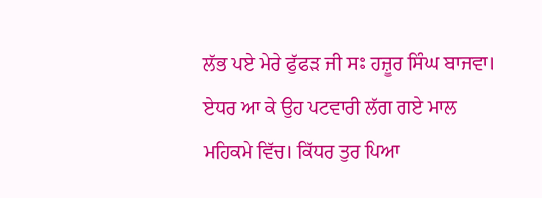ਲੱਭ ਪਏ ਮੇਰੇ ਫੁੱਫੜ ਜੀ ਸਃ ਹਜ਼ੂਰ ਸਿੰਘ ਬਾਜਵਾ। ਏਧਰ ਆ ਕੇ ਉਹ ਪਟਵਾਰੀ ਲੱਗ ਗਏ ਮਾਲ ਮਹਿਕਮੇ ਵਿੱਚ। ਕਿੱਧਰ ਤੁਰ ਪਿਆ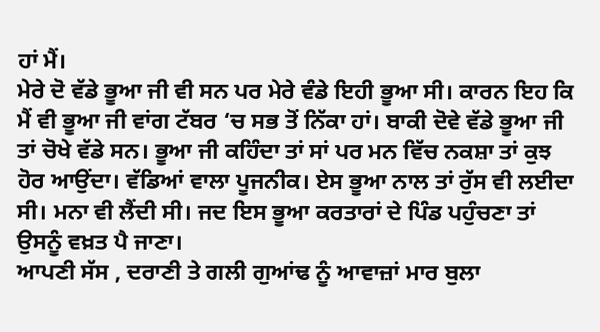ਹਾਂ ਮੈਂ।
ਮੇਰੇ ਦੋ ਵੱਡੇ ਭੂਆ ਜੀ ਵੀ ਸਨ ਪਰ ਮੇਰੇ ਵੰਡੇ ਇਹੀ ਭੂਆ ਸੀ। ਕਾਰਨ ਇਹ ਕਿ ਮੈਂ ਵੀ ਭੂਆ ਜੀ ਵਾਂਗ ਟੱਬਰ ‘ਚ ਸਭ ਤੋਂ ਨਿੱਕਾ ਹਾਂ। ਬਾਕੀ ਦੋਵੇ ਵੱਡੇ ਭੂਆ ਜੀ ਤਾਂ ਚੋਖੇ ਵੱਡੇ ਸਨ। ਭੂਆ ਜੀ ਕਹਿੰਦਾ ਤਾਂ ਸਾਂ ਪਰ ਮਨ ਵਿੱਚ ਨਕਸ਼ਾ ਤਾਂ ਕੁਝ ਹੋਰ ਆਉਂਦਾ। ਵੱਡਿਆਂ ਵਾਲਾ ਪੂਜਨੀਕ। ਏਸ ਭੂਆ ਨਾਲ ਤਾਂ ਰੁੱਸ ਵੀ ਲਈਦਾ ਸੀ। ਮਨਾ ਵੀ ਲੈਂਦੀ ਸੀ। ਜਦ ਇਸ ਭੂਆ ਕਰਤਾਰਾਂ ਦੇ ਪਿੰਡ ਪਹੁੰਚਣਾ ਤਾਂ ਉਸਨੂੰ ਵਖ਼ਤ ਪੈ ਜਾਣਾ।
ਆਪਣੀ ਸੱਸ , ਦਰਾਣੀ ਤੇ ਗਲੀ ਗੁਆਂਢ ਨੂੰ ਆਵਾਜ਼ਾਂ ਮਾਰ ਬੁਲਾ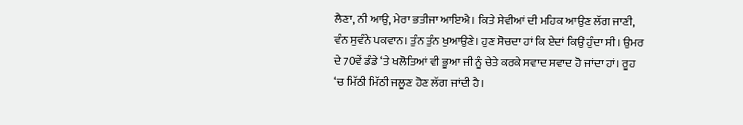ਲੈਣਾ, ਨੀ ਆਉ, ਮੇਰਾ ਭਤੀਜਾ ਆਇਐ। ਕਿਤੇ ਸੇਵੀਆਂ ਦੀ ਮਹਿਕ ਆਉਣ ਲੱਗ ਜਾਣੀ, ਵੰਨ ਸੁਵੰਨੇ ਪਕਵਾਨ। ਤੁੰਨ ਤੁੰਨ ਖੁਆਉਣੇ। ਹੁਣ ਸੋਚਦਾ ਹਾਂ ਕਿ ਏਦਾਂ ਕਿਉਂ ਹੁੰਦਾ ਸੀ। ਉਮਰ ਦੇ 70ਵੇਂ ਡੰਡੇ ‘ਤੇ ਖਲੋਤਿਆਂ ਵੀ ਭੂਆ ਜੀ ਨੂੰ ਚੇਤੇ ਕਰਕੇ ਸਵਾਦ ਸਵਾਦ ਹੋ ਜਾਂਦਾ ਹਾਂ। ਰੂਹ ‘ਚ ਮਿੱਠੀ ਮਿੱਠੀ ਜਲੂਣ ਹੋਣ ਲੱਗ ਜਾਂਦੀ ਹੈ।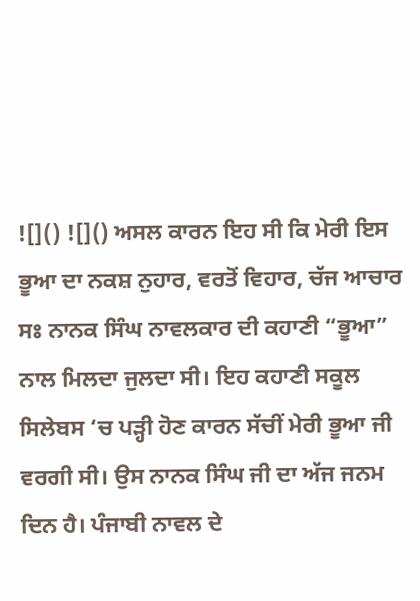![]() ![]() ਅਸਲ ਕਾਰਨ ਇਹ ਸੀ ਕਿ ਮੇਰੀ ਇਸ ਭੂਆ ਦਾ ਨਕਸ਼ ਨੁਹਾਰ, ਵਰਤੋਂ ਵਿਹਾਰ, ਚੱਜ ਆਚਾਰ ਸਃ ਨਾਨਕ ਸਿੰਘ ਨਾਵਲਕਾਰ ਦੀ ਕਹਾਣੀ “ਭੂਆ” ਨਾਲ ਮਿਲਦਾ ਜੁਲਦਾ ਸੀ। ਇਹ ਕਹਾਣੀ ਸਕੂਲ ਸਿਲੇਬਸ ‘ਚ ਪੜ੍ਹੀ ਹੋਣ ਕਾਰਨ ਸੱਚੀਂ ਮੇਰੀ ਭੂਆ ਜੀ ਵਰਗੀ ਸੀ। ਉਸ ਨਾਨਕ ਸਿੰਘ ਜੀ ਦਾ ਅੱਜ ਜਨਮ ਦਿਨ ਹੈ। ਪੰਜਾਬੀ ਨਾਵਲ ਦੇ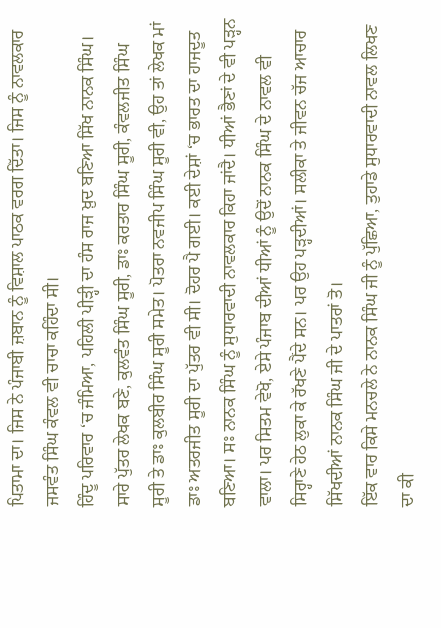ਪਿਤਾਮਾ ਦਾ। ਜਿਸ ਨੇ ਪੰਜਾਬੀ ਜ਼ਬਾਨ ਨੂੰ ਵਿਸ਼ਾਲ ਪਾਠਕ ਵਰਗ ਦਿੱਤਾ। ਜਿਸ ਨੂੰ ਨਾਵਲਕਾਰ ਜਸਵੰਤ ਸਿੰਘ ਕੰਵਲ ਵੀ ਚਾਚਾ ਕਹਿੰਦਾ ਸੀ।
ਹਿੰਦੂ ਪਰਿਵਾਰ ‘ਚ ਜੰਮਿਆ, ਪਹਿਲੀ ਪੀੜ੍ਹੀ ਦਾ ਹੰਸ ਰਾਜ ਖ਼ੁਦ ਬਣਿਆ ਸਿੱਖ ਨਾਨਕ ਸਿੰਘ। ਸਾਰੇ ਪੁੱਤਰ ਲੇਖਕ ਬਣੇ, ਕੁਲਵੰਤ ਸਿੰਘ ਸੂਰੀ, ਡਾਃ ਕਰਤਾਰ ਸਿੰਘ ਸੂਰੀ, ਕੰਵਲਜੀਤ ਸਿੰਘ ਸੂਰੀ ਤੇ ਡਾਃ ਕੁਲਬੀਰ ਸਿੰਘ ਸੂਰੀ ਸਮੇਤ। ਪੋਤਰਾ ਨਵਜੀਪ ਸਿੰਘ ਸੂਰੀ ਵੀ, ਉਹ ਤਾਂ ਲੇਖਕ ਮਾਂ ਡਾਃ ਅਤਰਜੀਤ ਸੂਰੀ ਦਾ ਪੁੱਤਰ ਵੀ ਸੀ। ਦੋਹਰ ਪੈ ਗਈ। ਕਈ ਦੇਸ਼ਾਂ ‘ਚ ਭਾਰਤ ਦਾ ਹਾਜਦੂਤ ਬਣਿਆ। ਸਃ ਨਾਨਕ ਸਿੰਘ ਨੂੰ ਸੁਧਾਰਵਾਦੀ ਨਾਵਲਕਾਰ ਕਿਹਾ ਜਾਂਦੈ। ਧੀਆਂ ਭੈਣਾਂ ਦੇ ਵੀ ਪੜ੍ਹਨ ਵਾਲਾ। ਪਰ ਸਿਤਮ ਵੇਖੋ, ਏਸੇ ਪੰਜਾਬ ਦੀਆਂ ਧੀਆਂ ਨੂੰ ਉਦੋਂ ਨਾਨਕ ਸਿੰਘ ਦੇ ਨਾਵਲ ਵੀ ਸਿਰ੍ਹਾਣੇ ਹੇਠ ਲੁਕਾ ਕੇ ਰੱਖਣੇ ਪੈਂਦੇ ਸਨ। ਪਰ ਉਹ ਪੜ੍ਹਦੀਆਂ। ਸਲੀਕਾ ਤੇ ਜੀਵਨ ਚੱਜ ਆਚਾਰ ਸਿੱਖਦੀਆਂ ਨਾਨਕ ਸਿੰਘ ਜੀ ਦੇ ਪਾਤਰਾਂ ਤੋ।
ਇੱਕ ਵਾਰ ਕਿਸੇ ਮਨਚਲੇ ਨੇ ਨਾਨਕ ਸਿੰਘ ਜੀ ਨੂੰ ਪੁੱਛਿਆ, ਤੁਹਾਡੇ ਸੁਧਾਰਵਾਦੀ ਨਾਵਲ ਲਿਖਣ ਦਾ ਕੀ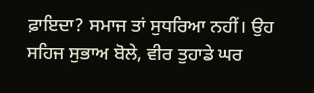ਫ਼ਾਇਦਾ? ਸਮਾਜ ਤਾਂ ਸੁਧਰਿਆ ਨਹੀਂ। ਉਹ ਸਹਿਜ ਸੁਭਾਅ ਬੋਲੇ, ਵੀਰ ਤੁਹਾਡੇ ਘਰ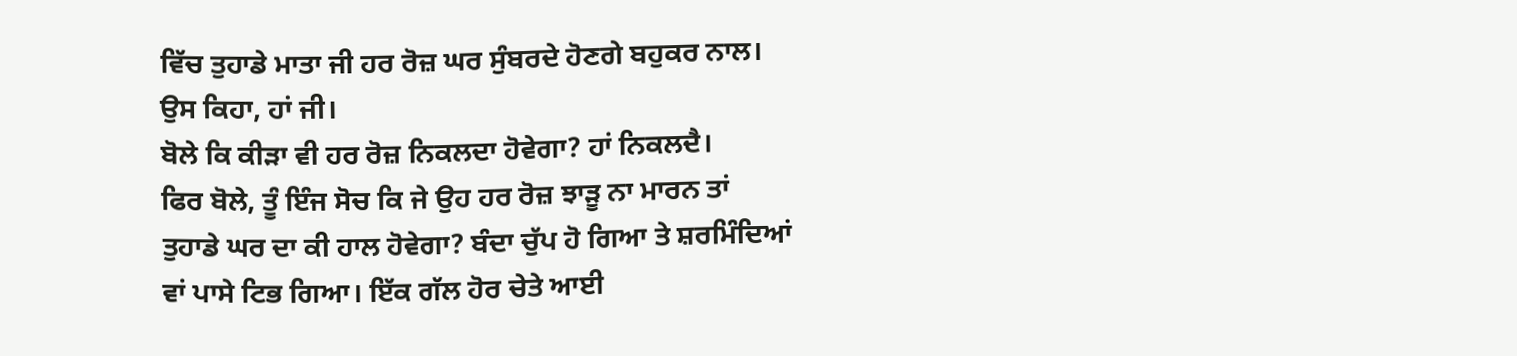ਵਿੱਚ ਤੁਹਾਡੇ ਮਾਤਾ ਜੀ ਹਰ ਰੋਜ਼ ਘਰ ਸੁੰਬਰਦੇ ਹੋਣਗੇ ਬਹੁਕਰ ਨਾਲ। ਉਸ ਕਿਹਾ, ਹਾਂ ਜੀ।
ਬੋਲੇ ਕਿ ਕੀੜਾ ਵੀ ਹਰ ਰੋਜ਼ ਨਿਕਲਦਾ ਹੋਵੇਗਾ? ਹਾਂ ਨਿਕਲਦੈ।
ਫਿਰ ਬੋਲੇ, ਤੂੰ ਇੰਜ ਸੋਚ ਕਿ ਜੇ ਉਹ ਹਰ ਰੋਜ਼ ਝਾੜੂ ਨਾ ਮਾਰਨ ਤਾਂ ਤੁਹਾਡੇ ਘਰ ਦਾ ਕੀ ਹਾਲ ਹੋਵੇਗਾ? ਬੰਦਾ ਚੁੱਪ ਹੋ ਗਿਆ ਤੇ ਸ਼ਰਮਿੰਦਿਆਂ ਵਾਂ ਪਾਸੇ ਟਿਭ ਗਿਆ। ਇੱਕ ਗੱਲ ਹੋਰ ਚੇਤੇ ਆਈ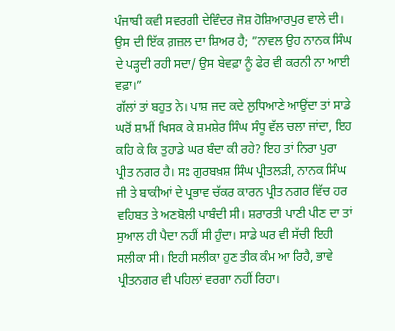ਪੰਜਾਬੀ ਕਵੀ ਸਵਰਗੀ ਦੇਵਿੰਦਰ ਜੋਸ਼ ਹੋਸ਼ਿਆਰਪੁਰ ਵਾਲੇ ਦੀ। ਉਸ ਦੀ ਇੱਕ ਗ਼ਜ਼ਲ ਦਾ ਸ਼ਿਅਰ ਹੈ; ”ਨਾਵਲ ਉਹ ਨਾਨਕ ਸਿੰਘ ਦੇ ਪੜ੍ਹਦੀ ਰਹੀ ਸਦਾ/ ਉਸ ਬੇਵਫ਼ਾ ਨੂੰ ਫੇਰ ਵੀ ਕਰਨੀ ਨਾ ਆਈ ਵਫ਼ਾ।”
ਗੱਲਾਂ ਤਾਂ ਬਹੁਤ ਨੇ। ਪਾਸ਼ ਜਦ ਕਦੇ ਲੁਧਿਆਣੇ ਆਉਂਦਾ ਤਾਂ ਸਾਡੇ ਘਰੋਂ ਸ਼ਾਮੀਂ ਖਿਸਕ ਕੇ ਸ਼ਮਸ਼ੇਰ ਸਿੰਘ ਸੰਧੂ ਵੱਲ ਚਲਾ ਜਾਂਦਾ, ਇਹ ਕਹਿ ਕੇ ਕਿ ਤੁਹਾਡੇ ਘਰ ਬੰਦਾ ਕੀ ਰਹੇ? ਇਹ ਤਾਂ ਨਿਰਾ ਪੁਰਾ ਪ੍ਰੀਤ ਨਗਰ ਹੈ। ਸਃ ਗੁਰਬਖ਼ਸ਼ ਸਿੰਘ ਪ੍ਰੀਤਲੜੀ, ਨਾਨਕ ਸਿੰਘ ਜੀ ਤੇ ਬਾਕੀਆਂ ਦੇ ਪ੍ਰਭਾਵ ਚੱਕਰ ਕਾਰਨ ਪ੍ਰੀਤ ਨਗਰ ਵਿੱਚ ਹਰ ਵਹਿਬਤ ਤੇ ਅਣਬੋਲੀ ਪਾਬੰਦੀ ਸੀ। ਸ਼ਰਾਰਤੀ ਪਾਣੀ ਪੀਣ ਦਾ ਤਾਂ ਸੁਆਲ ਹੀ ਪੈਦਾ ਨਹੀਂ ਸੀ ਹੁੰਦਾ। ਸਾਡੇ ਘਰ ਵੀ ਸੱਚੀ ਇਹੀ ਸਲੀਕਾ ਸੀ। ਇਹੀ ਸਲੀਕਾ ਹੁਣ ਤੀਕ ਕੰਮ ਆ ਰਿਹੈ, ਭਾਵੇ ਪ੍ਰੀਤਨਗਰ ਵੀ ਪਹਿਲਾਂ ਵਰਗਾ ਨਹੀਂ ਰਿਹਾ।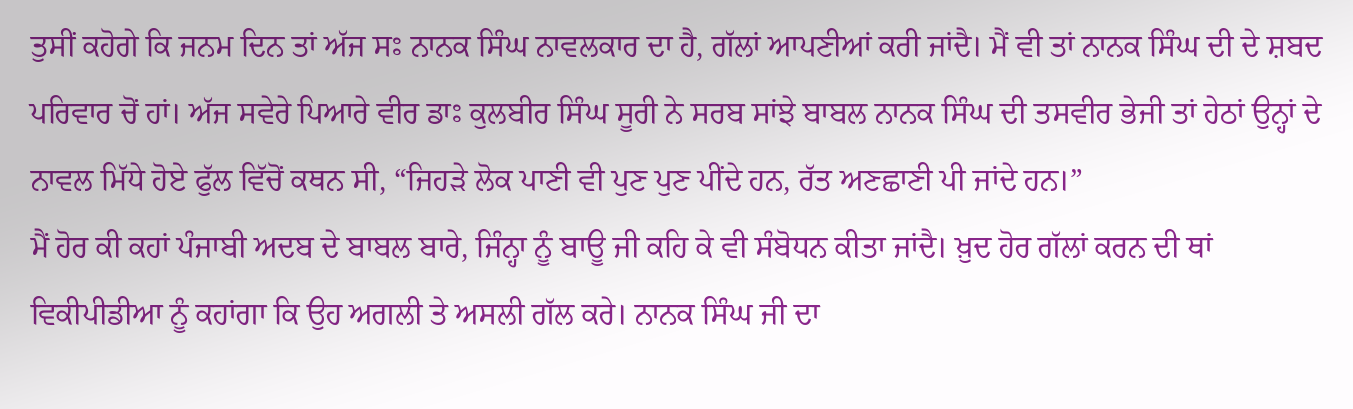ਤੁਸੀਂ ਕਹੋਗੇ ਕਿ ਜਨਮ ਦਿਨ ਤਾਂ ਅੱਜ ਸਃ ਨਾਨਕ ਸਿੰਘ ਨਾਵਲਕਾਰ ਦਾ ਹੈ, ਗੱਲਾਂ ਆਪਣੀਆਂ ਕਰੀ ਜਾਂਦੈ। ਮੈਂ ਵੀ ਤਾਂ ਨਾਨਕ ਸਿੰਘ ਦੀ ਦੇ ਸ਼ਬਦ ਪਰਿਵਾਰ ਚੋਂ ਹਾਂ। ਅੱਜ ਸਵੇਰੇ ਪਿਆਰੇ ਵੀਰ ਡਾਃ ਕੁਲਬੀਰ ਸਿੰਘ ਸੂਰੀ ਨੇ ਸਰਬ ਸਾਂਝੇ ਬਾਬਲ ਨਾਨਕ ਸਿੰਘ ਦੀ ਤਸਵੀਰ ਭੇਜੀ ਤਾਂ ਹੇਠਾਂ ਉਨ੍ਹਾਂ ਦੇ ਨਾਵਲ ਮਿੱਧੇ ਹੋਏ ਫੁੱਲ ਵਿੱਚੋਂ ਕਥਨ ਸੀ, “ਜਿਹੜੇ ਲੋਕ ਪਾਣੀ ਵੀ ਪੁਣ ਪੁਣ ਪੀਂਦੇ ਹਨ, ਰੱਤ ਅਣਛਾਣੀ ਪੀ ਜਾਂਦੇ ਹਨ।”
ਮੈਂ ਹੋਰ ਕੀ ਕਹਾਂ ਪੰਜਾਬੀ ਅਦਬ ਦੇ ਬਾਬਲ ਬਾਰੇ, ਜਿੰਨ੍ਹਾ ਨੂੰ ਬਾਊ ਜੀ ਕਹਿ ਕੇ ਵੀ ਸੰਬੋਧਨ ਕੀਤਾ ਜਾਂਦੈ। ਖ਼ੁਦ ਹੋਰ ਗੱਲਾਂ ਕਰਨ ਦੀ ਥਾਂ ਵਿਕੀਪੀਡੀਆ ਨੂੰ ਕਹਾਂਗਾ ਕਿ ਉਹ ਅਗਲੀ ਤੇ ਅਸਲੀ ਗੱਲ ਕਰੇ। ਨਾਨਕ ਸਿੰਘ ਜੀ ਦਾ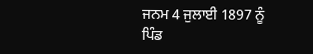ਜਨਮ 4 ਜੁਲਾਈ 1897 ਨੂੰ ਪਿੰਡ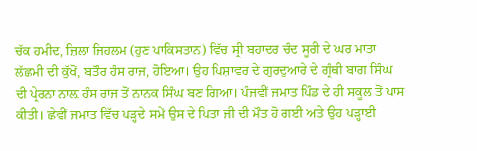ਚੱਕ ਹਮੀਦ, ਜ਼ਿਲਾ ਜਿਹਲਮ (ਹੁਣ ਪਾਕਿਸਤਾਨ) ਵਿੱਚ ਸ੍ਰੀ ਬਹਾਦਰ ਚੰਦ ਸੂਰੀ ਦੇ ਘਰ ਮਾਤਾ ਲੱਛਮੀ ਦੀ ਕੁੱਖੋਂ, ਬਤੌਰ ਹੰਸ ਰਾਜ, ਹੋਇਆ। ਉਹ ਪਿਸ਼ਾਵਰ ਦੇ ਗੁਰਦੁਆਰੇ ਦੇ ਗ੍ਰੰਥੀ ਬਾਗ ਸਿੰਘ ਦੀ ਪ੍ਰੇਰਨਾ ਨਾਲ਼ ਹੰਸ ਰਾਜ ਤੋਂ ਨਾਨਕ ਸਿੰਘ ਬਣ ਗਿਆ। ਪੰਜਵੀਂ ਜਮਾਤ ਪਿੰਡ ਦੇ ਹੀ ਸਕੂਲ ਤੋਂ ਪਾਸ ਕੀਤੀ। ਛੇਵੀਂ ਜਮਾਤ ਵਿੱਚ ਪੜ੍ਹਦੇ ਸਮੇਂ ਉਸ ਦੇ ਪਿਤਾ ਜੀ ਦੀ ਮੌਤ ਹੋ ਗਈ ਅਤੇ ਉਹ ਪੜ੍ਹਾਈ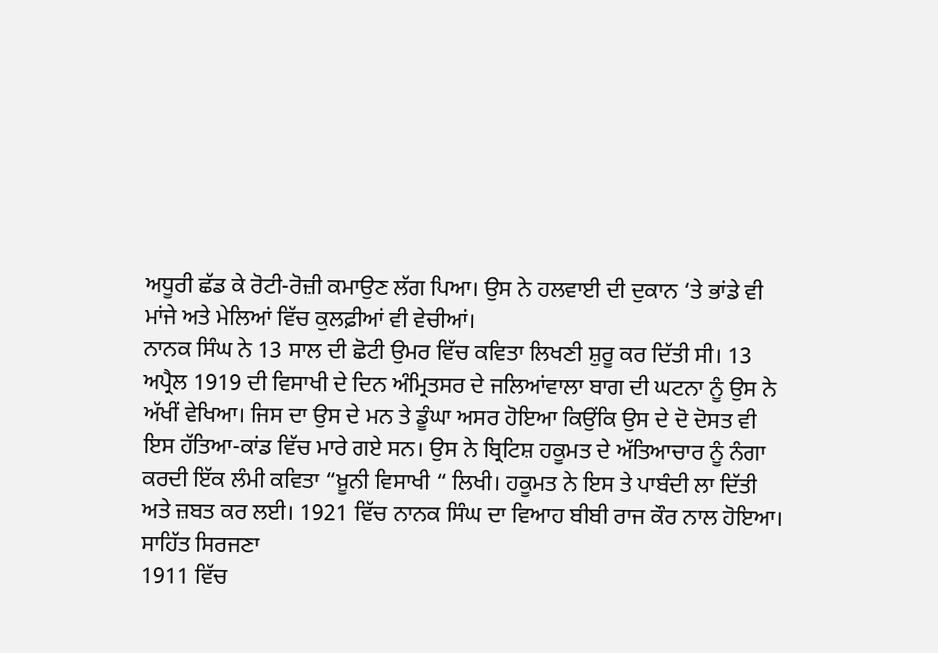ਅਧੂਰੀ ਛੱਡ ਕੇ ਰੋਟੀ-ਰੋਜ਼ੀ ਕਮਾਉਣ ਲੱਗ ਪਿਆ। ਉਸ ਨੇ ਹਲਵਾਈ ਦੀ ਦੁਕਾਨ ‘ਤੇ ਭਾਂਡੇ ਵੀ ਮਾਂਜੇ ਅਤੇ ਮੇਲਿਆਂ ਵਿੱਚ ਕੁਲਫ਼ੀਆਂ ਵੀ ਵੇਚੀਆਂ।
ਨਾਨਕ ਸਿੰਘ ਨੇ 13 ਸਾਲ ਦੀ ਛੋਟੀ ਉਮਰ ਵਿੱਚ ਕਵਿਤਾ ਲਿਖਣੀ ਸ਼ੁਰੂ ਕਰ ਦਿੱਤੀ ਸੀ। 13 ਅਪ੍ਰੈਲ 1919 ਦੀ ਵਿਸਾਖੀ ਦੇ ਦਿਨ ਅੰਮ੍ਰਿਤਸਰ ਦੇ ਜਲਿਆਂਵਾਲਾ ਬਾਗ ਦੀ ਘਟਨਾ ਨੂੰ ਉਸ ਨੇ ਅੱਖੀਂ ਵੇਖਿਆ। ਜਿਸ ਦਾ ਉਸ ਦੇ ਮਨ ਤੇ ਡੂੰਘਾ ਅਸਰ ਹੋਇਆ ਕਿਉਂਕਿ ਉਸ ਦੇ ਦੋ ਦੋਸਤ ਵੀ ਇਸ ਹੱਤਿਆ-ਕਾਂਡ ਵਿੱਚ ਮਾਰੇ ਗਏ ਸਨ। ਉਸ ਨੇ ਬ੍ਰਿਟਿਸ਼ ਹਕੂਮਤ ਦੇ ਅੱਤਿਆਚਾਰ ਨੂੰ ਨੰਗਾ ਕਰਦੀ ਇੱਕ ਲੰਮੀ ਕਵਿਤਾ “ਖ਼ੂਨੀ ਵਿਸਾਖੀ “ ਲਿਖੀ। ਹਕੂਮਤ ਨੇ ਇਸ ਤੇ ਪਾਬੰਦੀ ਲਾ ਦਿੱਤੀ ਅਤੇ ਜ਼ਬਤ ਕਰ ਲਈ। 1921 ਵਿੱਚ ਨਾਨਕ ਸਿੰਘ ਦਾ ਵਿਆਹ ਬੀਬੀ ਰਾਜ ਕੌਰ ਨਾਲ ਹੋਇਆ।
ਸਾਹਿੱਤ ਸਿਰਜਣਾ
1911 ਵਿੱਚ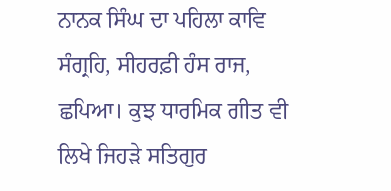ਨਾਨਕ ਸਿੰਘ ਦਾ ਪਹਿਲਾ ਕਾਵਿ ਸੰਗ੍ਰਹਿ, ਸੀਹਰਫ਼ੀ ਹੰਸ ਰਾਜ, ਛਪਿਆ। ਕੁਝ ਧਾਰਮਿਕ ਗੀਤ ਵੀ ਲਿਖੇ ਜਿਹੜੇ ਸਤਿਗੁਰ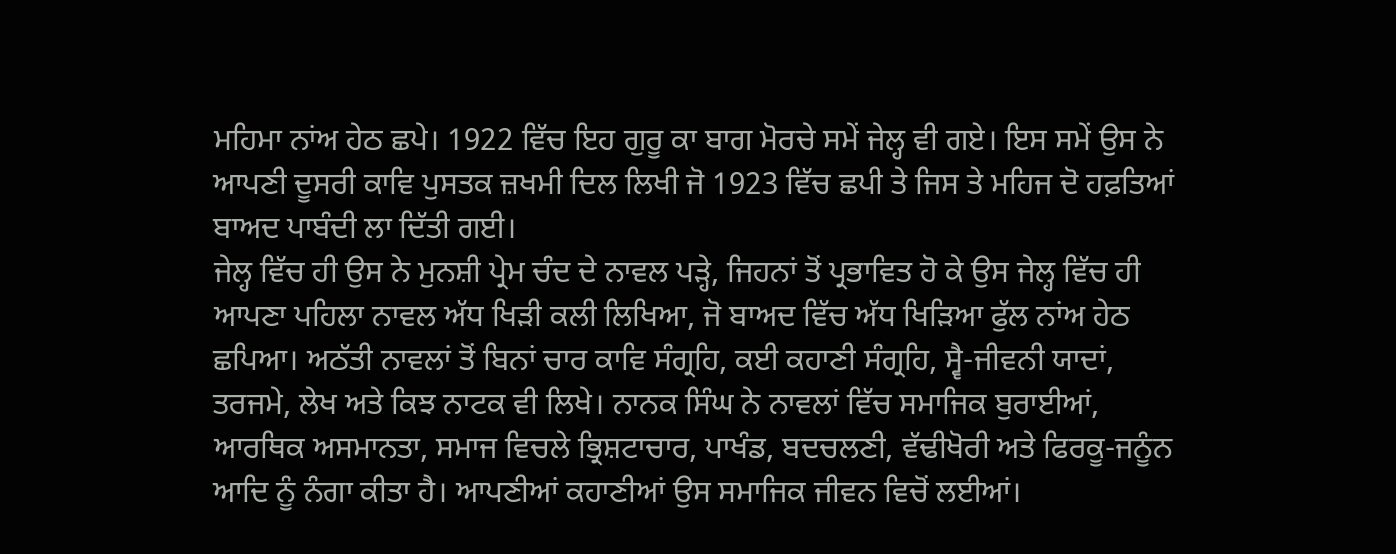ਮਹਿਮਾ ਨਾਂਅ ਹੇਠ ਛਪੇ। 1922 ਵਿੱਚ ਇਹ ਗੁਰੂ ਕਾ ਬਾਗ ਮੋਰਚੇ ਸਮੇਂ ਜੇਲ੍ਹ ਵੀ ਗਏ। ਇਸ ਸਮੇਂ ਉਸ ਨੇ ਆਪਣੀ ਦੂਸਰੀ ਕਾਵਿ ਪੁਸਤਕ ਜ਼ਖਮੀ ਦਿਲ ਲਿਖੀ ਜੋ 1923 ਵਿੱਚ ਛਪੀ ਤੇ ਜਿਸ ਤੇ ਮਹਿਜ ਦੋ ਹਫ਼ਤਿਆਂ ਬਾਅਦ ਪਾਬੰਦੀ ਲਾ ਦਿੱਤੀ ਗਈ।
ਜੇਲ੍ਹ ਵਿੱਚ ਹੀ ਉਸ ਨੇ ਮੁਨਸ਼ੀ ਪ੍ਰੇਮ ਚੰਦ ਦੇ ਨਾਵਲ ਪੜ੍ਹੇ, ਜਿਹਨਾਂ ਤੋਂ ਪ੍ਰਭਾਵਿਤ ਹੋ ਕੇ ਉਸ ਜੇਲ੍ਹ ਵਿੱਚ ਹੀ ਆਪਣਾ ਪਹਿਲਾ ਨਾਵਲ ਅੱਧ ਖਿੜੀ ਕਲੀ ਲਿਖਿਆ, ਜੋ ਬਾਅਦ ਵਿੱਚ ਅੱਧ ਖਿੜਿਆ ਫੁੱਲ ਨਾਂਅ ਹੇਠ ਛਪਿਆ। ਅਠੱਤੀ ਨਾਵਲਾਂ ਤੋਂ ਬਿਨਾਂ ਚਾਰ ਕਾਵਿ ਸੰਗ੍ਰਹਿ, ਕਈ ਕਹਾਣੀ ਸੰਗ੍ਰਹਿ, ਸ੍ਵੈ-ਜੀਵਨੀ ਯਾਦਾਂ, ਤਰਜਮੇ, ਲੇਖ ਅਤੇ ਕਿਝ ਨਾਟਕ ਵੀ ਲਿਖੇ। ਨਾਨਕ ਸਿੰਘ ਨੇ ਨਾਵਲਾਂ ਵਿੱਚ ਸਮਾਜਿਕ ਬੁਰਾਈਆਂ, ਆਰਥਿਕ ਅਸਮਾਨਤਾ, ਸਮਾਜ ਵਿਚਲੇ ਭ੍ਰਿਸ਼ਟਾਚਾਰ, ਪਾਖੰਡ, ਬਦਚਲਣੀ, ਵੱਢੀਖੋਰੀ ਅਤੇ ਫਿਰਕੂ-ਜਨੂੰਨ ਆਦਿ ਨੂੰ ਨੰਗਾ ਕੀਤਾ ਹੈ। ਆਪਣੀਆਂ ਕਹਾਣੀਆਂ ਉਸ ਸਮਾਜਿਕ ਜੀਵਨ ਵਿਚੋਂ ਲਈਆਂ।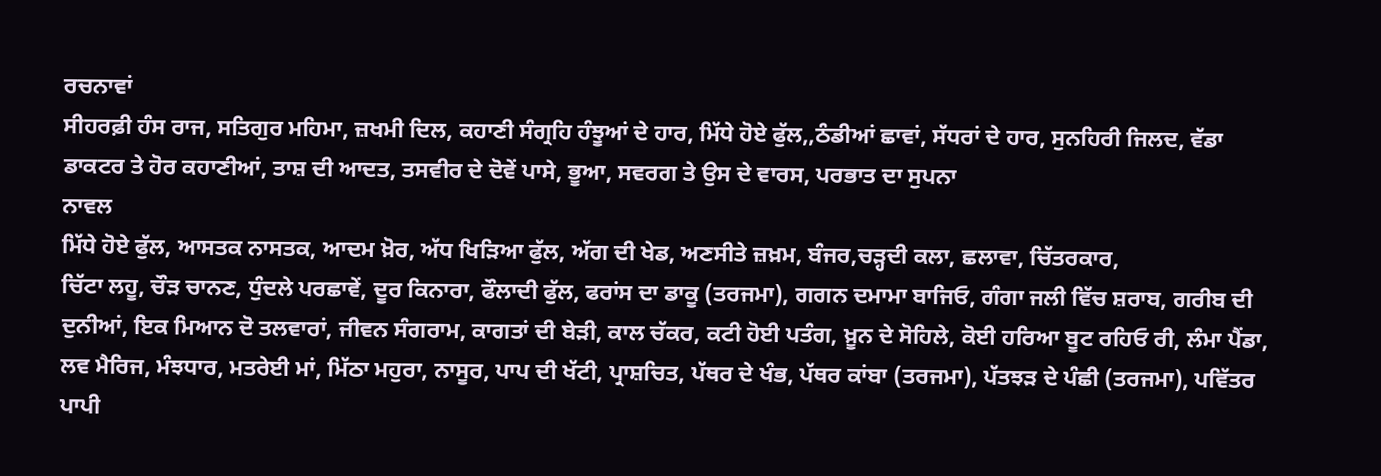ਰਚਨਾਵਾਂ
ਸੀਹਰਫ਼ੀ ਹੰਸ ਰਾਜ, ਸਤਿਗੁਰ ਮਹਿਮਾ, ਜ਼ਖਮੀ ਦਿਲ, ਕਹਾਣੀ ਸੰਗ੍ਰਹਿ ਹੰਝੂਆਂ ਦੇ ਹਾਰ, ਮਿੱਧੇ ਹੋਏ ਫੁੱਲ,,ਠੰਡੀਆਂ ਛਾਵਾਂ, ਸੱਧਰਾਂ ਦੇ ਹਾਰ, ਸੁਨਹਿਰੀ ਜਿਲਦ, ਵੱਡਾ ਡਾਕਟਰ ਤੇ ਹੋਰ ਕਹਾਣੀਆਂ, ਤਾਸ਼ ਦੀ ਆਦਤ, ਤਸਵੀਰ ਦੇ ਦੋਵੇਂ ਪਾਸੇ, ਭੂਆ, ਸਵਰਗ ਤੇ ਉਸ ਦੇ ਵਾਰਸ, ਪਰਭਾਤ ਦਾ ਸੁਪਨਾ
ਨਾਵਲ
ਮਿੱਧੇ ਹੋਏ ਫੁੱਲ, ਆਸਤਕ ਨਾਸਤਕ, ਆਦਮ ਖ਼ੋਰ, ਅੱਧ ਖਿੜਿਆ ਫੁੱਲ, ਅੱਗ ਦੀ ਖੇਡ, ਅਣਸੀਤੇ ਜ਼ਖ਼ਮ, ਬੰਜਰ,ਚੜ੍ਹਦੀ ਕਲਾ, ਛਲਾਵਾ, ਚਿੱਤਰਕਾਰ,
ਚਿੱਟਾ ਲਹੂ, ਚੌੜ ਚਾਨਣ, ਧੁੰਦਲੇ ਪਰਛਾਵੇਂ, ਦੂਰ ਕਿਨਾਰਾ, ਫੌਲਾਦੀ ਫੁੱਲ, ਫਰਾਂਸ ਦਾ ਡਾਕੂ (ਤਰਜਮਾ), ਗਗਨ ਦਮਾਮਾ ਬਾਜਿਓ, ਗੰਗਾ ਜਲੀ ਵਿੱਚ ਸ਼ਰਾਬ, ਗਰੀਬ ਦੀ ਦੁਨੀਆਂ, ਇਕ ਮਿਆਨ ਦੋ ਤਲਵਾਰਾਂ, ਜੀਵਨ ਸੰਗਰਾਮ, ਕਾਗਤਾਂ ਦੀ ਬੇੜੀ, ਕਾਲ ਚੱਕਰ, ਕਟੀ ਹੋਈ ਪਤੰਗ, ਖ਼ੂਨ ਦੇ ਸੋਹਿਲੇ, ਕੋਈ ਹਰਿਆ ਬੂਟ ਰਹਿਓ ਰੀ, ਲੰਮਾ ਪੈਂਡਾ, ਲਵ ਮੈਰਿਜ, ਮੰਝਧਾਰ, ਮਤਰੇਈ ਮਾਂ, ਮਿੱਠਾ ਮਹੁਰਾ, ਨਾਸੂਰ, ਪਾਪ ਦੀ ਖੱਟੀ, ਪ੍ਰਾਸ਼ਚਿਤ, ਪੱਥਰ ਦੇ ਖੰਭ, ਪੱਥਰ ਕਾਂਬਾ (ਤਰਜਮਾ), ਪੱਤਝੜ ਦੇ ਪੰਛੀ (ਤਰਜਮਾ), ਪਵਿੱਤਰ ਪਾਪੀ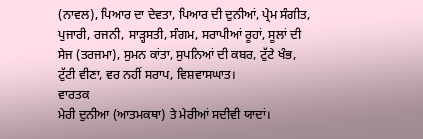(ਨਾਵਲ), ਪਿਆਰ ਦਾ ਦੇਵਤਾ, ਪਿਆਰ ਦੀ ਦੁਨੀਆਂ, ਪ੍ਰੇਮ ਸੰਗੀਤ, ਪੁਜਾਰੀ, ਰਜਨੀ, ਸਾੜ੍ਹਸਤੀ, ਸੰਗਮ, ਸਰਾਪੀਆਂ ਰੂਹਾਂ, ਸੂਲਾਂ ਦੀ ਸੇਜ (ਤਰਜਮਾ), ਸੁਮਨ ਕਾਂਤਾ, ਸੁਪਨਿਆਂ ਦੀ ਕਬਰ, ਟੁੱਟੇ ਖੰਭ, ਟੁੱਟੀ ਵੀਣਾ, ਵਰ ਨਹੀਂ ਸਰਾਪ, ਵਿਸ਼ਵਾਸਘਾਤ।
ਵਾਰਤਕ
ਮੇਰੀ ਦੁਨੀਆ (ਆਤਮਕਥਾ) ਤੇ ਮੇਰੀਆਂ ਸਦੀਵੀ ਯਾਦਾਂ।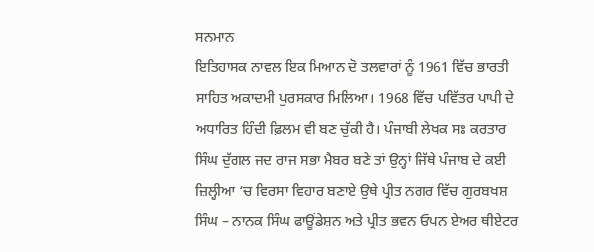ਸਨਮਾਨ
ਇਤਿਹਾਸਕ ਨਾਵਲ ਇਕ ਮਿਆਨ ਦੋ ਤਲਵਾਰਾਂ ਨੂੰ 1961 ਵਿੱਚ ਭਾਰਤੀ ਸਾਹਿਤ ਅਕਾਦਮੀ ਪੁਰਸਕਾਰ ਮਿਲਿਆ। 1968 ਵਿੱਚ ਪਵਿੱਤਰ ਪਾਪੀ ਦੇ ਅਧਾਰਿਤ ਹਿੰਦੀ ਫ਼ਿਲਮ ਵੀ ਬਣ ਚੁੱਕੀ ਹੈ। ਪੰਜਾਬੀ ਲੇਖਕ ਸਃ ਕਰਤਾਰ ਸਿੰਘ ਦੁੱਗਲ ਜਦ ਰਾਜ ਸਭਾ ਮੈਬਰ ਬਣੇ ਤਾਂ ਉਨ੍ਹਾਂ ਜਿੱਥੇ ਪੰਜਾਬ ਦੇ ਕਈ ਜ਼ਿਲ੍ਹੀਆ ‘ਚ ਵਿਰਸਾ ਵਿਹਾਰ ਬਣਾਏ ਉਥੇ ਪ੍ਰੀਤ ਨਗਰ ਵਿੱਚ ਗੁਰਬਖਸ਼ ਸਿੰਘ – ਨਾਨਕ ਸਿੰਘ ਫਾਊਂਡੇਸ਼ਨ ਅਤੇ ਪ੍ਰੀਤ ਭਵਨ ਓਪਨ ਏਅਰ ਥੀਏਟਰ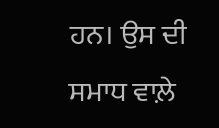ਹਨ। ਉਸ ਦੀ ਸਮਾਧ ਵਾਲ਼ੇ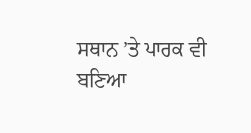ਸਥਾਨ ’ਤੇ ਪਾਰਕ ਵੀ ਬਣਿਆ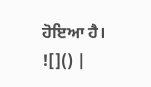ਹੋਇਆ ਹੈ।
![]() |